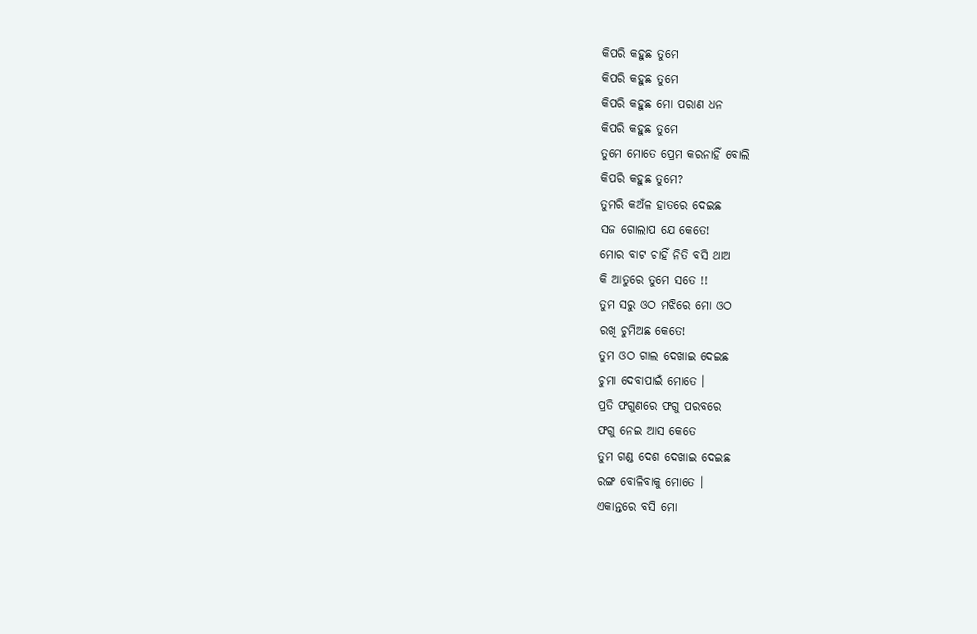କିପରି କହୁଛ ତୁମେ
କିପରି କହୁଛ ତୁମେ
କିପରି କହୁଛ ମୋ ପରାଣ ଧନ
କିପରି କହୁଛ ତୁମେ
ତୁମେ ମୋତେ ପ୍ରେମ କରନାହିଁ ବୋଲି
କିପରି କହୁଛ ତୁମେ?
ତୁମରି କଅଁଳ ହାତରେ ଦେଇଛ
ସଜ ଗୋଲାପ ଯେ କେତେ!
ମୋର ବାଟ ଚାହିଁ ନିତି ବସି ଥାଅ
କି ଆତୁରେ ତୁମେ ସତେ !!
ତୁମ ସରୁ ଓଠ ମଝିରେ ମୋ ଓଠ
ରଖି ଚୁମିଅଛ କେତେ!
ତୁମ ଓଠ ଗାଲ ଦେଖାଇ ଦେଇଛ
ଚୁମା ଦେବାପାଇଁ ମୋତେ ।
ପ୍ରତି ଫଗୁଣରେ ଫଗୁ ପରବରେ
ଫଗୁ ନେଇ ଆସ କେତେ
ତୁମ ଗଣ୍ଡ ଦେଶ ଦେଖାଇ ଦେଇଛ
ରଙ୍ଗ ବୋଳିବାକୁ ମୋତେ ।
ଏକାନ୍ତରେ ବସି ମୋ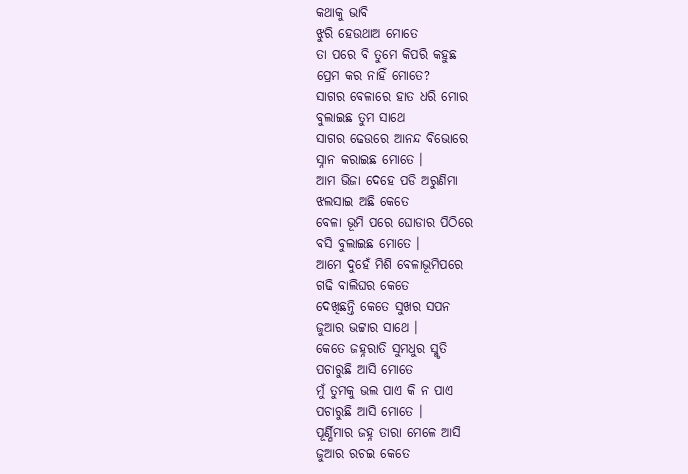କଥାକୁ ଭାବି
ଝୁରି ହେଉଥାଅ ମୋତେ
ତା ପରେ ବି ତୁମେ କିପରି କହୁଛ
ପ୍ରେମ କର ନାହିଁ ମୋତେ?
ସାଗର ବେଳାରେ ହାତ ଧରି ମୋର
ବୁଲାଇଛ ତୁମ ସାଥେ
ସାଗର ଢେଉରେ ଆନନ୍ଦ ବିଭୋରେ
ସ୍ନାନ କରାଇଛ ମୋତେ ।
ଆମ ଭିଜା ଦେହେ ପଡି ଅରୁଣିମା
ଝଲସାଇ ଅଛି କେତେ
ବେଳା ଭୂମି ପରେ ଘୋଡାର ପିଠିରେ
ବସି ବୁଲାଇଛ ମୋତେ ।
ଆମେ ଦୁହେଁ ମିଶି ବେଳାଭୂମିପରେ
ଗଢି ବାଲିଘର କେତେ
ଦେଖିଛନ୍ତି କେତେ ସୁଖର ସପନ
ଜୁଆର ଭଟ୍ଟାର ସାଥେ ।
କେତେ ଜହ୍ନରାତି ସୁମଧୁର ସ୍ମୃତି
ପଚାରୁଛି ଆସି ମୋତେ
ମୁଁ ତୁମକୁ ଭଲ ପାଏ କି ନ ପାଏ
ପଚାରୁଛି ଆସି ମୋତେ ।
ପୂର୍ଣ୍ଣିମାର ଜହ୍ନ ତାରା ମେଳେ ଆସି
ଜୁଆର ରଚଇ କେତେ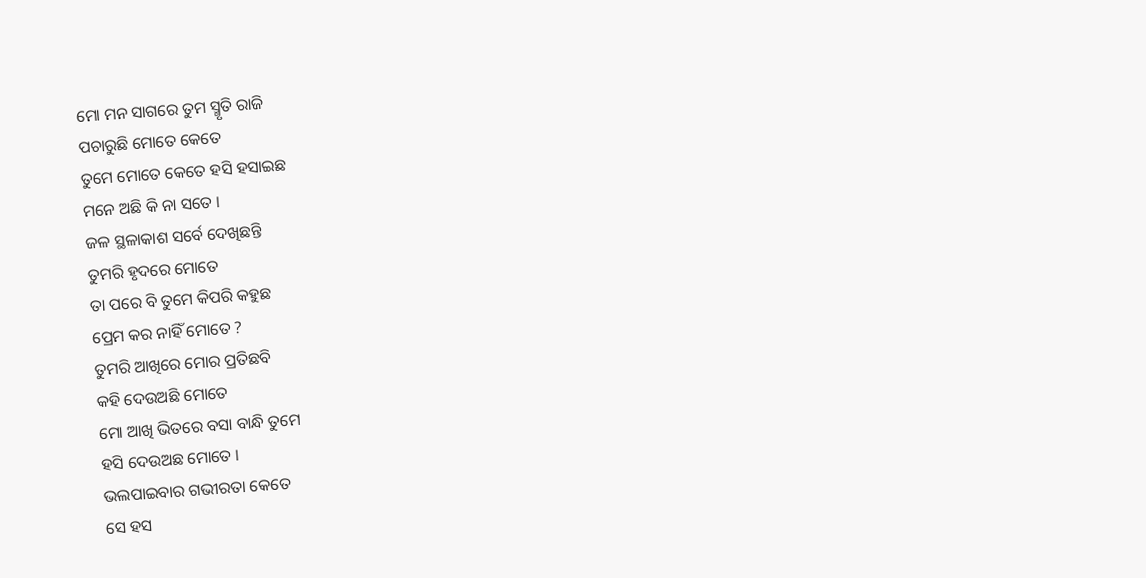ମୋ ମନ ସାଗରେ ତୁମ ସ୍ମୃତି ରାଜି
ପଚାରୁଛି ମୋତେ କେତେ
ତୁମେ ମୋତେ କେତେ ହସି ହସାଇଛ
ମନେ ଅଛି କି ନା ସତେ ।
ଜଳ ସ୍ଥଳାକାଶ ସର୍ବେ ଦେଖିଛନ୍ତି
ତୁମରି ହୃଦରେ ମୋତେ
ତା ପରେ ବି ତୁମେ କିପରି କହୁଛ
ପ୍ରେମ କର ନାହିଁ ମୋତେ ?
ତୁମରି ଆଖିରେ ମୋର ପ୍ରତିଛବି
କହି ଦେଉଅଛି ମୋତେ
ମୋ ଆଖି ଭିତରେ ବସା ବାନ୍ଧି ତୁମେ
ହସି ଦେଉଅଛ ମୋତେ ।
ଭଲପାଇବାର ଗଭୀରତା କେତେ
ସେ ହସ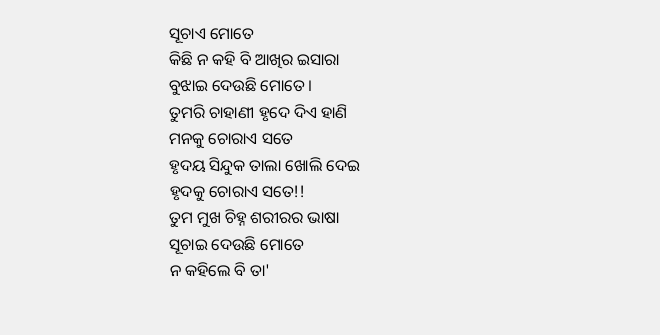ସୂଚାଏ ମୋତେ
କିଛି ନ କହି ବି ଆଖିର ଇସାରା
ବୁଝାଇ ଦେଉଛି ମୋତେ ।
ତୁମରି ଚାହାଣୀ ହୃଦେ ଦିଏ ହାଣି
ମନକୁ ଚୋରାଏ ସତେ
ହୃଦୟ ସିନ୍ଦୁକ ତାଲା ଖୋଲି ଦେଇ
ହୃଦକୁ ଚୋରାଏ ସତେ!!
ତୁମ ମୁଖ ଚିହ୍ନ ଶରୀରର ଭାଷା
ସୂଚାଇ ଦେଉଛି ମୋତେ
ନ କହିଲେ ବି ତା'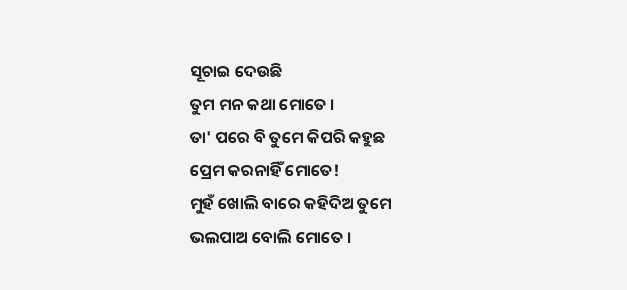ସୂଚାଇ ଦେଉଛି
ତୁମ ମନ କଥା ମୋତେ ।
ତା' ପରେ ବି ତୁମେ କିପରି କହୁଛ
ପ୍ରେମ କରନାହିଁ ମୋତେ!
ମୁହଁ ଖୋଲି ବାରେ କହିଦିଅ ତୁମେ
ଭଲପାଅ ବୋଲି ମୋତେ ।